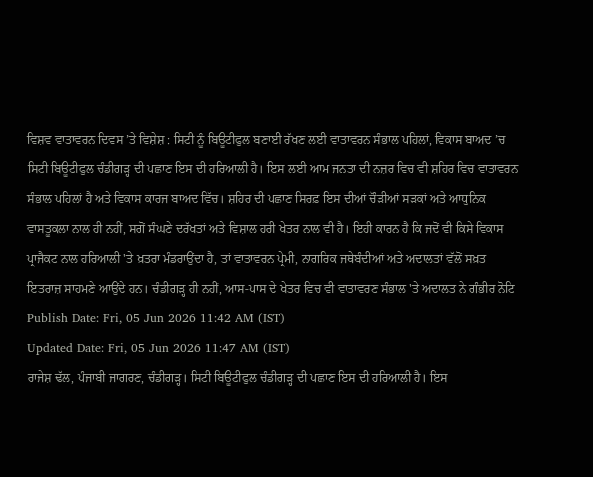ਵਿਸ਼ਵ ਵਾਤਾਵਰਨ ਦਿਵਸ ’ਤੇ ਵਿਸ਼ੇਸ਼ : ਸਿਟੀ ਨੂੰ ਬਿਊਟੀਫੁਲ ਬਣਾਈ ਰੱਖਣ ਲਈ ਵਾਤਾਵਰਨ ਸੰਭਾਲ ਪਹਿਲਾਂ, ਵਿਕਾਸ ਬਾਅਦ ’ਚ
ਸਿਟੀ ਬਿਊਟੀਫੁਲ ਚੰਡੀਗੜ੍ਹ ਦੀ ਪਛਾਣ ਇਸ ਦੀ ਹਰਿਆਲੀ ਹੈ। ਇਸ ਲਈ ਆਮ ਜਨਤਾ ਦੀ ਨਜ਼ਰ ਵਿਚ ਵੀ ਸ਼ਹਿਰ ਵਿਚ ਵਾਤਾਵਰਨ ਸੰਭਾਲ ਪਹਿਲਾਂ ਹੈ ਅਤੇ ਵਿਕਾਸ ਕਾਰਜ ਬਾਅਦ ਵਿੱਚ। ਸ਼ਹਿਰ ਦੀ ਪਛਾਣ ਸਿਰਫ਼ ਇਸ ਦੀਆਂ ਚੌੜੀਆਂ ਸੜਕਾਂ ਅਤੇ ਆਧੁਨਿਕ ਵਾਸਤੂਕਲਾ ਨਾਲ ਹੀ ਨਹੀਂ, ਸਗੋਂ ਸੰਘਣੇ ਦਰੱਖਤਾਂ ਅਤੇ ਵਿਸ਼ਾਲ ਹਰੀ ਖੇਤਰ ਨਾਲ ਵੀ ਹੈ। ਇਹੀ ਕਾਰਨ ਹੈ ਕਿ ਜਦੋਂ ਵੀ ਕਿਸੇ ਵਿਕਾਸ ਪ੍ਰਾਜੈਕਟ ਨਾਲ ਹਰਿਆਲੀ 'ਤੇ ਖ਼ਤਰਾ ਮੰਡਰਾਉਂਦਾ ਹੈ, ਤਾਂ ਵਾਤਾਵਰਨ ਪ੍ਰੇਮੀ, ਨਾਗਰਿਕ ਜਥੇਬੰਦੀਆਂ ਅਤੇ ਅਦਾਲਤਾਂ ਵੱਲੋਂ ਸਖ਼ਤ ਇਤਰਾਜ਼ ਸਾਹਮਣੇ ਆਉਂਦੇ ਹਨ। ਚੰਡੀਗੜ੍ਹ ਹੀ ਨਹੀਂ, ਆਸ-ਪਾਸ ਦੇ ਖੇਤਰ ਵਿਚ ਵੀ ਵਾਤਾਵਰਣ ਸੰਭਾਲ 'ਤੇ ਅਦਾਲਤ ਨੇ ਗੰਭੀਰ ਨੋਟਿ
Publish Date: Fri, 05 Jun 2026 11:42 AM (IST)
Updated Date: Fri, 05 Jun 2026 11:47 AM (IST)
ਰਾਜੇਸ਼ ਢੱਲ, ਪੰਜਾਬੀ ਜਾਗਰਣ, ਚੰਡੀਗੜ੍ਹ। ਸਿਟੀ ਬਿਊਟੀਫੁਲ ਚੰਡੀਗੜ੍ਹ ਦੀ ਪਛਾਣ ਇਸ ਦੀ ਹਰਿਆਲੀ ਹੈ। ਇਸ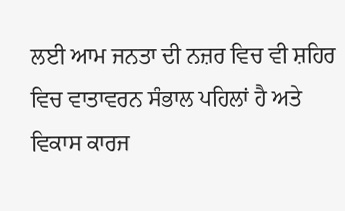ਲਈ ਆਮ ਜਨਤਾ ਦੀ ਨਜ਼ਰ ਵਿਚ ਵੀ ਸ਼ਹਿਰ ਵਿਚ ਵਾਤਾਵਰਨ ਸੰਭਾਲ ਪਹਿਲਾਂ ਹੈ ਅਤੇ ਵਿਕਾਸ ਕਾਰਜ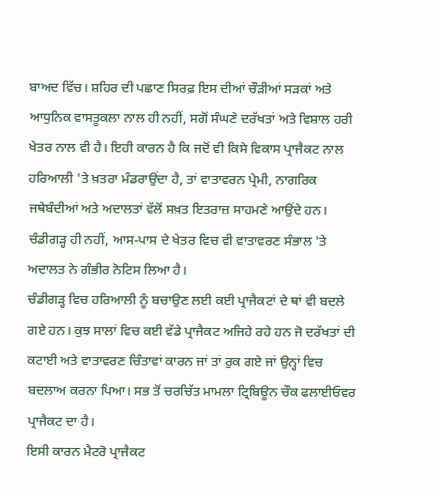ਬਾਅਦ ਵਿੱਚ। ਸ਼ਹਿਰ ਦੀ ਪਛਾਣ ਸਿਰਫ਼ ਇਸ ਦੀਆਂ ਚੌੜੀਆਂ ਸੜਕਾਂ ਅਤੇ ਆਧੁਨਿਕ ਵਾਸਤੂਕਲਾ ਨਾਲ ਹੀ ਨਹੀਂ, ਸਗੋਂ ਸੰਘਣੇ ਦਰੱਖਤਾਂ ਅਤੇ ਵਿਸ਼ਾਲ ਹਰੀ ਖੇਤਰ ਨਾਲ ਵੀ ਹੈ। ਇਹੀ ਕਾਰਨ ਹੈ ਕਿ ਜਦੋਂ ਵੀ ਕਿਸੇ ਵਿਕਾਸ ਪ੍ਰਾਜੈਕਟ ਨਾਲ ਹਰਿਆਲੀ 'ਤੇ ਖ਼ਤਰਾ ਮੰਡਰਾਉਂਦਾ ਹੈ, ਤਾਂ ਵਾਤਾਵਰਨ ਪ੍ਰੇਮੀ, ਨਾਗਰਿਕ ਜਥੇਬੰਦੀਆਂ ਅਤੇ ਅਦਾਲਤਾਂ ਵੱਲੋਂ ਸਖ਼ਤ ਇਤਰਾਜ਼ ਸਾਹਮਣੇ ਆਉਂਦੇ ਹਨ। ਚੰਡੀਗੜ੍ਹ ਹੀ ਨਹੀਂ, ਆਸ-ਪਾਸ ਦੇ ਖੇਤਰ ਵਿਚ ਵੀ ਵਾਤਾਵਰਣ ਸੰਭਾਲ 'ਤੇ ਅਦਾਲਤ ਨੇ ਗੰਭੀਰ ਨੋਟਿਸ ਲਿਆ ਹੈ।
ਚੰਡੀਗੜ੍ਹ ਵਿਚ ਹਰਿਆਲੀ ਨੂੰ ਬਚਾਉਣ ਲਈ ਕਈ ਪ੍ਰਾਜੈਕਟਾਂ ਦੇ ਥਾਂ ਵੀ ਬਦਲੇ ਗਏ ਹਨ। ਕੁਝ ਸਾਲਾਂ ਵਿਚ ਕਈ ਵੱਡੇ ਪ੍ਰਾਜੈਕਟ ਅਜਿਹੇ ਰਹੇ ਹਨ ਜੋ ਦਰੱਖਤਾਂ ਦੀ ਕਟਾਈ ਅਤੇ ਵਾਤਾਵਰਣ ਚਿੰਤਾਵਾਂ ਕਾਰਨ ਜਾਂ ਤਾਂ ਰੁਕ ਗਏ ਜਾਂ ਉਨ੍ਹਾਂ ਵਿਚ ਬਦਲਾਅ ਕਰਨਾ ਪਿਆ। ਸਭ ਤੋਂ ਚਰਚਿੱਤ ਮਾਮਲਾ ਟ੍ਰਿਬਿਊਨ ਚੌਕ ਫਲਾਈਓਵਰ ਪ੍ਰਾਜੈਕਟ ਦਾ ਹੈ।
ਇਸੀ ਕਾਰਨ ਮੈਟਰੋ ਪ੍ਰਾਜੈਕਟ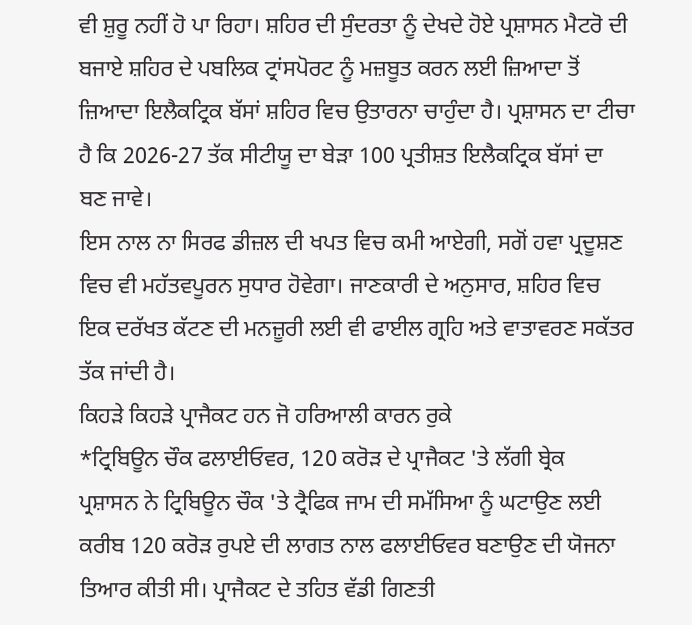ਵੀ ਸ਼ੁਰੂ ਨਹੀਂ ਹੋ ਪਾ ਰਿਹਾ। ਸ਼ਹਿਰ ਦੀ ਸੁੰਦਰਤਾ ਨੂੰ ਦੇਖਦੇ ਹੋਏ ਪ੍ਰਸ਼ਾਸਨ ਮੈਟਰੋ ਦੀ ਬਜਾਏ ਸ਼ਹਿਰ ਦੇ ਪਬਲਿਕ ਟ੍ਰਾਂਸਪੋਰਟ ਨੂੰ ਮਜ਼ਬੂਤ ਕਰਨ ਲਈ ਜ਼ਿਆਦਾ ਤੋਂ ਜ਼ਿਆਦਾ ਇਲੈਕਟ੍ਰਿਕ ਬੱਸਾਂ ਸ਼ਹਿਰ ਵਿਚ ਉਤਾਰਨਾ ਚਾਹੁੰਦਾ ਹੈ। ਪ੍ਰਸ਼ਾਸਨ ਦਾ ਟੀਚਾ ਹੈ ਕਿ 2026-27 ਤੱਕ ਸੀਟੀਯੂ ਦਾ ਬੇੜਾ 100 ਪ੍ਰਤੀਸ਼ਤ ਇਲੈਕਟ੍ਰਿਕ ਬੱਸਾਂ ਦਾ ਬਣ ਜਾਵੇ।
ਇਸ ਨਾਲ ਨਾ ਸਿਰਫ ਡੀਜ਼ਲ ਦੀ ਖਪਤ ਵਿਚ ਕਮੀ ਆਏਗੀ, ਸਗੋਂ ਹਵਾ ਪ੍ਰਦੂਸ਼ਣ ਵਿਚ ਵੀ ਮਹੱਤਵਪੂਰਨ ਸੁਧਾਰ ਹੋਵੇਗਾ। ਜਾਣਕਾਰੀ ਦੇ ਅਨੁਸਾਰ, ਸ਼ਹਿਰ ਵਿਚ ਇਕ ਦਰੱਖਤ ਕੱਟਣ ਦੀ ਮਨਜ਼ੂਰੀ ਲਈ ਵੀ ਫਾਈਲ ਗ੍ਰਹਿ ਅਤੇ ਵਾਤਾਵਰਣ ਸਕੱਤਰ ਤੱਕ ਜਾਂਦੀ ਹੈ।
ਕਿਹੜੇ ਕਿਹੜੇ ਪ੍ਰਾਜੈਕਟ ਹਨ ਜੋ ਹਰਿਆਲੀ ਕਾਰਨ ਰੁਕੇ
*ਟ੍ਰਿਬਿਊਨ ਚੌਕ ਫਲਾਈਓਵਰ, 120 ਕਰੋੜ ਦੇ ਪ੍ਰਾਜੈਕਟ 'ਤੇ ਲੱਗੀ ਬ੍ਰੇਕ
ਪ੍ਰਸ਼ਾਸਨ ਨੇ ਟ੍ਰਿਬਿਊਨ ਚੌਕ 'ਤੇ ਟ੍ਰੈਫਿਕ ਜਾਮ ਦੀ ਸਮੱਸਿਆ ਨੂੰ ਘਟਾਉਣ ਲਈ ਕਰੀਬ 120 ਕਰੋੜ ਰੁਪਏ ਦੀ ਲਾਗਤ ਨਾਲ ਫਲਾਈਓਵਰ ਬਣਾਉਣ ਦੀ ਯੋਜਨਾ ਤਿਆਰ ਕੀਤੀ ਸੀ। ਪ੍ਰਾਜੈਕਟ ਦੇ ਤਹਿਤ ਵੱਡੀ ਗਿਣਤੀ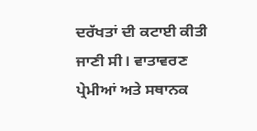ਦਰੱਖਤਾਂ ਦੀ ਕਟਾਈ ਕੀਤੀ ਜਾਣੀ ਸੀ। ਵਾਤਾਵਰਣ ਪ੍ਰੇਮੀਆਂ ਅਤੇ ਸਥਾਨਕ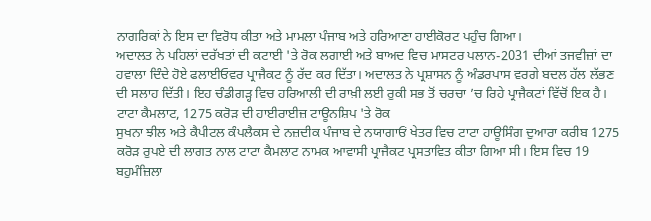ਨਾਗਰਿਕਾਂ ਨੇ ਇਸ ਦਾ ਵਿਰੋਧ ਕੀਤਾ ਅਤੇ ਮਾਮਲਾ ਪੰਜਾਬ ਅਤੇ ਹਰਿਆਣਾ ਹਾਈਕੋਰਟ ਪਹੁੰਚ ਗਿਆ।
ਅਦਾਲਤ ਨੇ ਪਹਿਲਾਂ ਦਰੱਖਤਾਂ ਦੀ ਕਟਾਈ 'ਤੇ ਰੋਕ ਲਗਾਈ ਅਤੇ ਬਾਅਦ ਵਿਚ ਮਾਸਟਰ ਪਲਾਨ-2031 ਦੀਆਂ ਤਜਵੀਜ਼ਾਂ ਦਾ ਹਵਾਲਾ ਦਿੰਦੇ ਹੋਏ ਫਲਾਈਓਵਰ ਪ੍ਰਾਜੈਕਟ ਨੂੰ ਰੱਦ ਕਰ ਦਿੱਤਾ। ਅਦਾਲਤ ਨੇ ਪ੍ਰਸ਼ਾਸਨ ਨੂੰ ਅੰਡਰਪਾਸ ਵਰਗੇ ਬਦਲ ਹੱਲ ਲੱਭਣ ਦੀ ਸਲਾਹ ਦਿੱਤੀ। ਇਹ ਚੰਡੀਗੜ੍ਹ ਵਿਚ ਹਰਿਆਲੀ ਦੀ ਰਾਖ਼ੀ ਲਈ ਰੁਕੀ ਸਭ ਤੋਂ ਚਰਚਾ ’ਚ ਰਿਹੇ ਪ੍ਰਾਜੈਕਟਾਂ ਵਿੱਚੋਂ ਇਕ ਹੈ।
ਟਾਟਾ ਕੈਮਲਾਟ, 1275 ਕਰੋੜ ਦੀ ਹਾਈਰਾਈਜ਼ ਟਾਊਨਸ਼ਿਪ 'ਤੇ ਰੋਕ
ਸੁਖਨਾ ਝੀਲ ਅਤੇ ਕੈਪੀਟਲ ਕੰਪਲੈਕਸ ਦੇ ਨਜ਼ਦੀਕ ਪੰਜਾਬ ਦੇ ਨਯਾਗਾਓਂ ਖੇਤਰ ਵਿਚ ਟਾਟਾ ਹਾਊਸਿੰਗ ਦੁਆਰਾ ਕਰੀਬ 1275 ਕਰੋੜ ਰੁਪਏ ਦੀ ਲਾਗਤ ਨਾਲ ਟਾਟਾ ਕੈਮਲਾਟ ਨਾਮਕ ਆਵਾਸੀ ਪ੍ਰਾਜੈਕਟ ਪ੍ਰਸਤਾਵਿਤ ਕੀਤਾ ਗਿਆ ਸੀ। ਇਸ ਵਿਚ 19 ਬਹੁਮੰਜ਼ਿਲਾ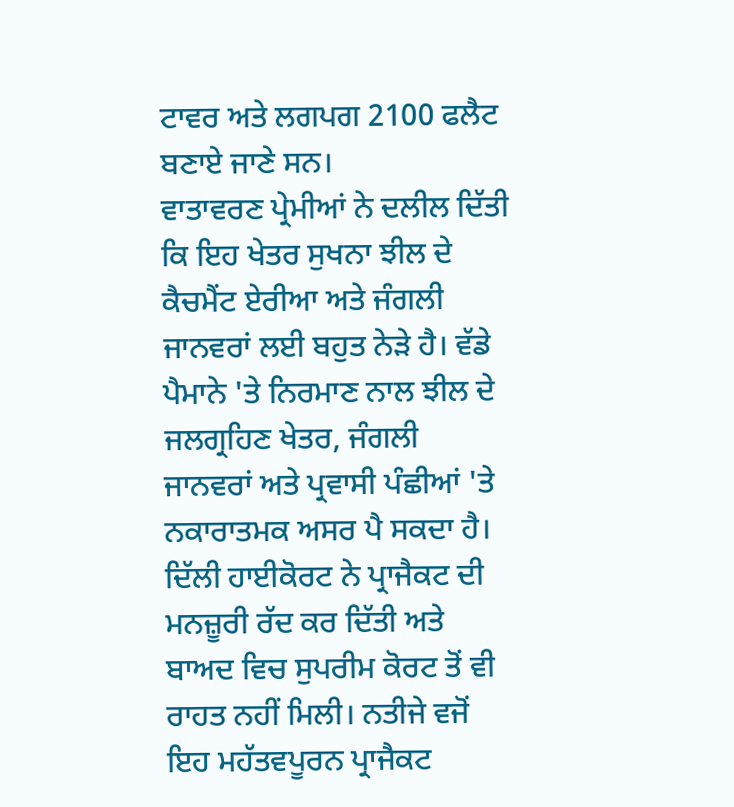ਟਾਵਰ ਅਤੇ ਲਗਪਗ 2100 ਫਲੈਟ ਬਣਾਏ ਜਾਣੇ ਸਨ।
ਵਾਤਾਵਰਣ ਪ੍ਰੇਮੀਆਂ ਨੇ ਦਲੀਲ ਦਿੱਤੀ ਕਿ ਇਹ ਖੇਤਰ ਸੁਖਨਾ ਝੀਲ ਦੇ ਕੈਚਮੈਂਟ ਏਰੀਆ ਅਤੇ ਜੰਗਲੀ ਜਾਨਵਰਾਂ ਲਈ ਬਹੁਤ ਨੇੜੇ ਹੈ। ਵੱਡੇ ਪੈਮਾਨੇ 'ਤੇ ਨਿਰਮਾਣ ਨਾਲ ਝੀਲ ਦੇ ਜਲਗ੍ਰਹਿਣ ਖੇਤਰ, ਜੰਗਲੀ ਜਾਨਵਰਾਂ ਅਤੇ ਪ੍ਰਵਾਸੀ ਪੰਛੀਆਂ 'ਤੇ ਨਕਾਰਾਤਮਕ ਅਸਰ ਪੈ ਸਕਦਾ ਹੈ। ਦਿੱਲੀ ਹਾਈਕੋਰਟ ਨੇ ਪ੍ਰਾਜੈਕਟ ਦੀ ਮਨਜ਼ੂਰੀ ਰੱਦ ਕਰ ਦਿੱਤੀ ਅਤੇ ਬਾਅਦ ਵਿਚ ਸੁਪਰੀਮ ਕੋਰਟ ਤੋਂ ਵੀ ਰਾਹਤ ਨਹੀਂ ਮਿਲੀ। ਨਤੀਜੇ ਵਜੋਂ ਇਹ ਮਹੱਤਵਪੂਰਨ ਪ੍ਰਾਜੈਕਟ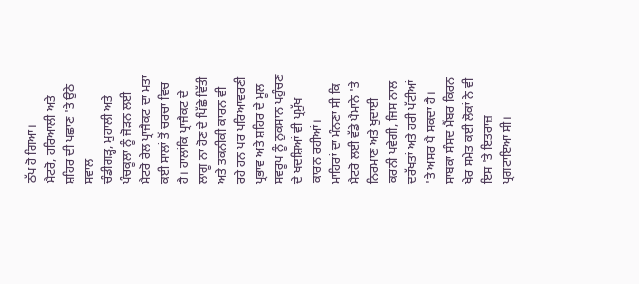ਠੱਪ ਹੋ ਗਿਆ।
ਮੈਟਰੋ, ਹਰਿਆਲੀ ਅਤੇ ਸ਼ਹਿਰ ਦੀ ਪਛਾਣ 'ਤੇ ਉਠੇ ਸਵਾਲ
ਚੰਡੀਗੜ੍ਹ, ਮੁਹਾਲੀ ਅਤੇ ਪੰਚਕੂਲਾ ਨੂੰ ਜੋੜਨ ਲਈ ਮੈਟਰੋ ਰੇਲ ਪ੍ਰਾਜੈਕਟ ਦਾ ਮਤਾ ਕਈ ਸਾਲਾਂ ਤੋਂ ਚਰਚਾ ਵਿਚ ਹੈ। ਹਾਲਾਂਕਿ ਪ੍ਰਾਜੈਕਟ ਦੇ ਲਾਗੂ ਨਾ ਹੋਣ ਦੇ ਪਿੱਛੇ ਵਿੱਤੀ ਅਤੇ ਤਕਨੀਕੀ ਕਾਰਨ ਵੀ ਰਹੇ ਹਨ ਪਰ ਪਰਿਆਵਰਣੀ ਪ੍ਰਭਾਵ ਅਤੇ ਸ਼ਹਿਰ ਦੇ ਮੂਲ ਸਵਰੂਪ ਨੂੰ ਨੁਕਸਾਨ ਪਹੁੰਚਣ ਦੇ ਖਦਸ਼ਿਆਂ ਵੀ ਪ੍ਰਮੁੱਖ ਕਾਰਨ ਰਹੀਆਂ।
ਮਾਹਿਰਾਂ ਦਾ ਮੰਨਣਾ ਸੀ ਕਿ ਮੈਟਰੋ ਲਈ ਵੱਡੇ ਪੈਮਾਨੇ 'ਤੇ ਨਿਰਮਾਣ ਅਤੇ ਖੁਦਾਈ ਕਰਨੀ ਪਵੇਗੀ, ਜਿਸ ਨਾਲ ਦਰੱਖਤਾਂ ਅਤੇ ਹਰੀ ਪੱਟੀਆਂ 'ਤੇ ਅਸਰ ਪੈ ਸਕਦਾ ਹੈ। ਸਾਬਕਾ ਸੰਸਦ ਮੈਂਬਰ ਕਿਰਨ ਖੇਰ ਸਮੇਤ ਕਈ ਲੋਕਾਂ ਨੇ ਵੀ ਇਸ 'ਤੇ ਇਤਰਾਜ਼ ਪ੍ਰਗਟਾਇਆ ਸੀ।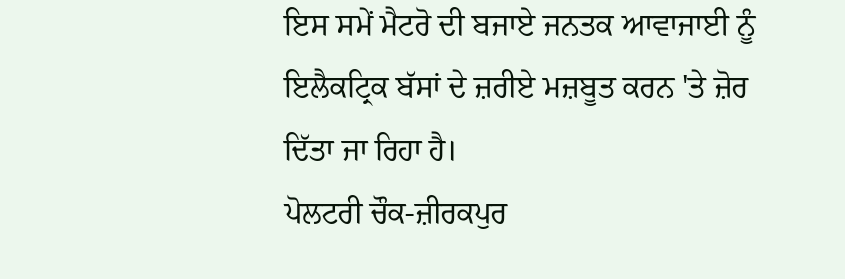ਇਸ ਸਮੇਂ ਮੈਟਰੋ ਦੀ ਬਜਾਏ ਜਨਤਕ ਆਵਾਜਾਈ ਨੂੰ ਇਲੈਕਟ੍ਰਿਕ ਬੱਸਾਂ ਦੇ ਜ਼ਰੀਏ ਮਜ਼ਬੂਤ ਕਰਨ 'ਤੇ ਜ਼ੋਰ ਦਿੱਤਾ ਜਾ ਰਿਹਾ ਹੈ।
ਪੋਲਟਰੀ ਚੌਕ-ਜ਼ੀਰਕਪੁਰ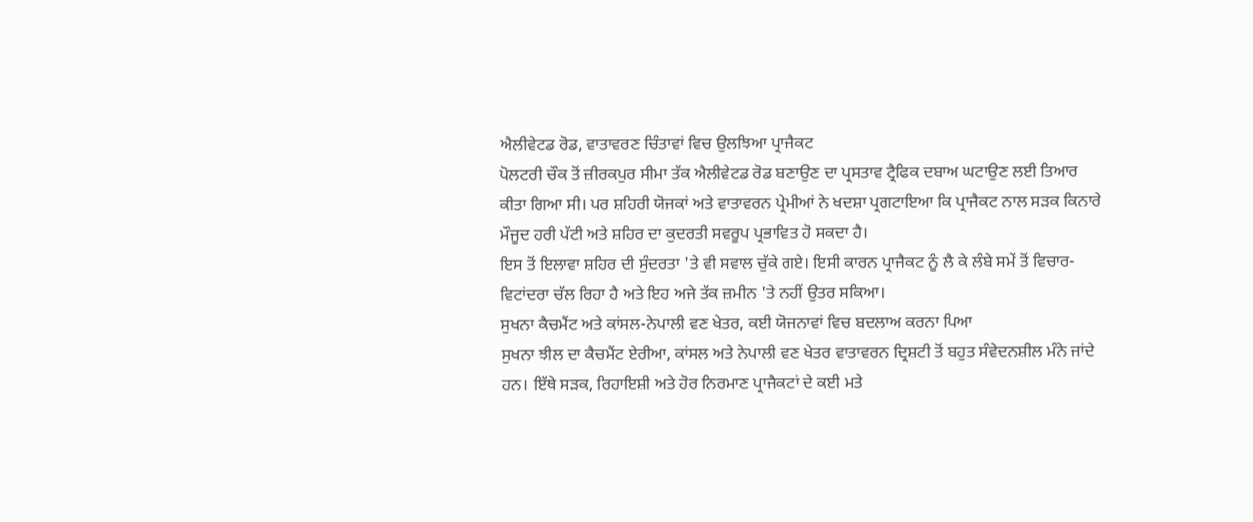ਐਲੀਵੇਟਡ ਰੋਡ, ਵਾਤਾਵਰਣ ਚਿੰਤਾਵਾਂ ਵਿਚ ਉਲਝਿਆ ਪ੍ਰਾਜੈਕਟ
ਪੋਲਟਰੀ ਚੌਕ ਤੋਂ ਜ਼ੀਰਕਪੁਰ ਸੀਮਾ ਤੱਕ ਐਲੀਵੇਟਡ ਰੋਡ ਬਣਾਉਣ ਦਾ ਪ੍ਰਸਤਾਵ ਟ੍ਰੈਫਿਕ ਦਬਾਅ ਘਟਾਉਣ ਲਈ ਤਿਆਰ ਕੀਤਾ ਗਿਆ ਸੀ। ਪਰ ਸ਼ਹਿਰੀ ਯੋਜਕਾਂ ਅਤੇ ਵਾਤਾਵਰਨ ਪ੍ਰੇਮੀਆਂ ਨੇ ਖਦਸ਼ਾ ਪ੍ਰਗਟਾਇਆ ਕਿ ਪ੍ਰਾਜੈਕਟ ਨਾਲ ਸੜਕ ਕਿਨਾਰੇ ਮੌਜੂਦ ਹਰੀ ਪੱਟੀ ਅਤੇ ਸ਼ਹਿਰ ਦਾ ਕੁਦਰਤੀ ਸਵਰੂਪ ਪ੍ਰਭਾਵਿਤ ਹੋ ਸਕਦਾ ਹੈ।
ਇਸ ਤੋਂ ਇਲਾਵਾ ਸ਼ਹਿਰ ਦੀ ਸੁੰਦਰਤਾ 'ਤੇ ਵੀ ਸਵਾਲ ਚੁੱਕੇ ਗਏ। ਇਸੀ ਕਾਰਨ ਪ੍ਰਾਜੈਕਟ ਨੂੰ ਲੈ ਕੇ ਲੰਬੇ ਸਮੇਂ ਤੋਂ ਵਿਚਾਰ-ਵਿਟਾਂਦਰਾ ਚੱਲ ਰਿਹਾ ਹੈ ਅਤੇ ਇਹ ਅਜੇ ਤੱਕ ਜ਼ਮੀਨ 'ਤੇ ਨਹੀਂ ਉਤਰ ਸਕਿਆ।
ਸੁਖਨਾ ਕੈਚਮੈਂਟ ਅਤੇ ਕਾਂਸਲ-ਨੇਪਾਲੀ ਵਣ ਖੇਤਰ, ਕਈ ਯੋਜਨਾਵਾਂ ਵਿਚ ਬਦਲਾਅ ਕਰਨਾ ਪਿਆ
ਸੁਖਨਾ ਝੀਲ ਦਾ ਕੈਚਮੈਂਟ ਏਰੀਆ, ਕਾਂਸਲ ਅਤੇ ਨੇਪਾਲੀ ਵਣ ਖੇਤਰ ਵਾਤਾਵਰਨ ਦ੍ਰਿਸ਼ਟੀ ਤੋਂ ਬਹੁਤ ਸੰਵੇਦਨਸ਼ੀਲ ਮੰਨੇ ਜਾਂਦੇ ਹਨ। ਇੱਥੇ ਸੜਕ, ਰਿਹਾਇਸ਼ੀ ਅਤੇ ਹੋਰ ਨਿਰਮਾਣ ਪ੍ਰਾਜੈਕਟਾਂ ਦੇ ਕਈ ਮਤੇ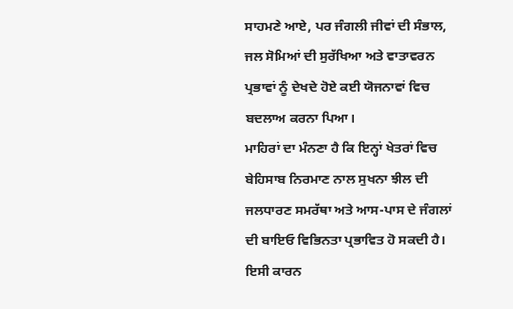ਸਾਹਮਣੇ ਆਏ, ਪਰ ਜੰਗਲੀ ਜੀਵਾਂ ਦੀ ਸੰਭਾਲ, ਜਲ ਸੋਮਿਆਂ ਦੀ ਸੁਰੱਖਿਆ ਅਤੇ ਵਾਤਾਵਰਨ ਪ੍ਰਭਾਵਾਂ ਨੂੰ ਦੇਖਦੇ ਹੋਏ ਕਈ ਯੋਜਨਾਵਾਂ ਵਿਚ ਬਦਲਾਅ ਕਰਨਾ ਪਿਆ।
ਮਾਹਿਰਾਂ ਦਾ ਮੰਨਣਾ ਹੈ ਕਿ ਇਨ੍ਹਾਂ ਖੇਤਰਾਂ ਵਿਚ ਬੇਹਿਸਾਬ ਨਿਰਮਾਣ ਨਾਲ ਸੁਖਨਾ ਝੀਲ ਦੀ ਜਲਧਾਰਣ ਸਮਰੱਥਾ ਅਤੇ ਆਸ-ਪਾਸ ਦੇ ਜੰਗਲਾਂ ਦੀ ਬਾਇਓ ਵਿਭਿਨਤਾ ਪ੍ਰਭਾਵਿਤ ਹੋ ਸਕਦੀ ਹੈ। ਇਸੀ ਕਾਰਨ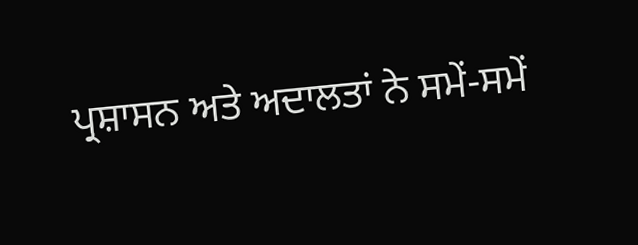ਪ੍ਰਸ਼ਾਸਨ ਅਤੇ ਅਦਾਲਤਾਂ ਨੇ ਸਮੇਂ-ਸਮੇਂ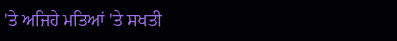'ਤੇ ਅਜਿਹੇ ਮਤਿਆਂ 'ਤੇ ਸਖਤੀ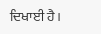ਦਿਖਾਈ ਹੈ।